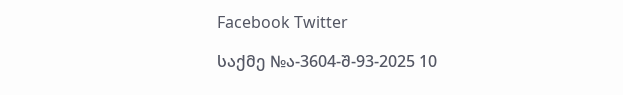Facebook Twitter

საქმე №ა-3604-შ-93-2025 10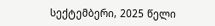სექტემბერი, 2025 წელი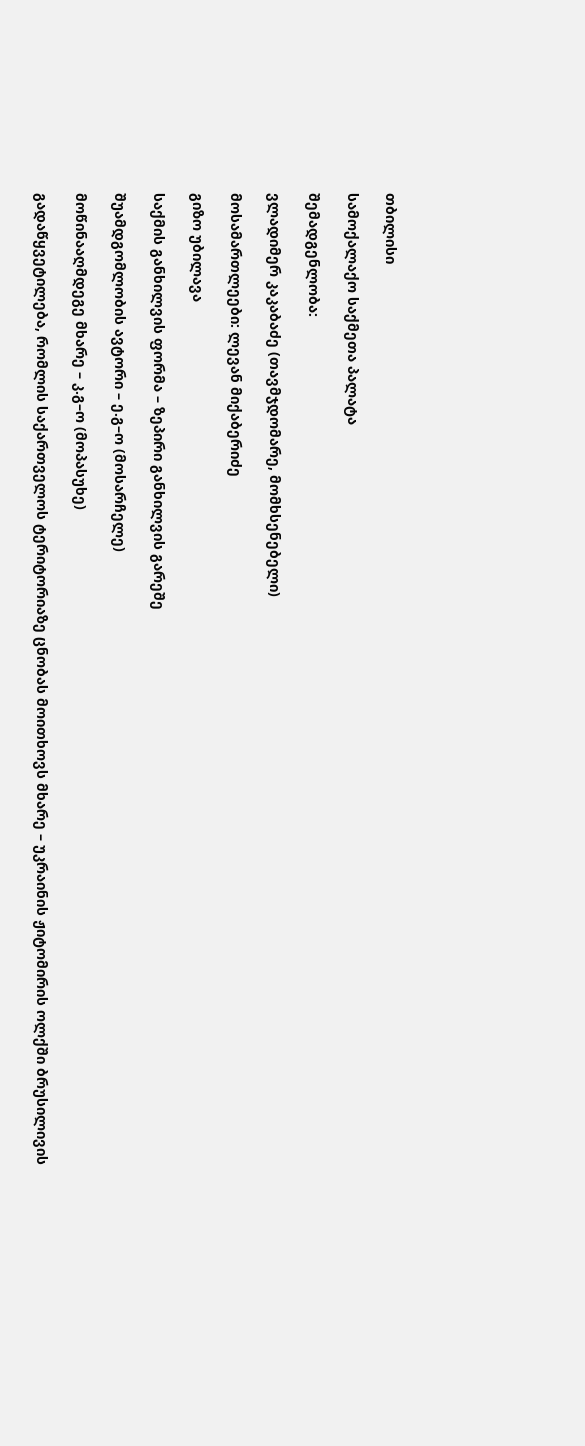თბილისი

სამოქალაქო საქმეთა პალატა

შემადგენლობა:

ვლადიმერ კაკაბაძე (თავმჯდომარე, მომხსენებელი)

მოსამართლეები: ლევან მიქაბერიძე

გიზო უბილავა

საქმის განხილვის ფორმა – ზეპირი განხილვის გარეშე

შუამდგომლობის ავტორი – ე.გ–ო (მოსარჩელე)

მოწინააღმდეგე მხარე – კ.გ–ო (მოპასუხე)

გადაწყვეტილება, რომლის საქართველოს ტერიტორიაზე ცნობას მოითხოვს მხარე – უკრაინის ჟიტომირის ოლქში ბრუსილივის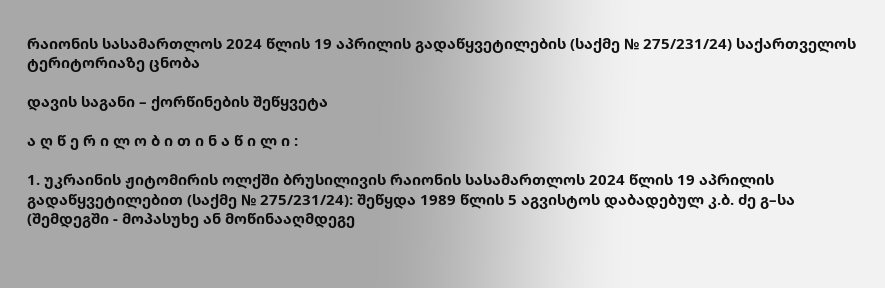რაიონის სასამართლოს 2024 წლის 19 აპრილის გადაწყვეტილების (საქმე № 275/231/24) საქართველოს ტერიტორიაზე ცნობა

დავის საგანი – ქორწინების შეწყვეტა

ა ღ წ ე რ ი ლ ო ბ ი თ ი ნ ა წ ი ლ ი :

1. უკრაინის ჟიტომირის ოლქში ბრუსილივის რაიონის სასამართლოს 2024 წლის 19 აპრილის გადაწყვეტილებით (საქმე № 275/231/24): შეწყდა 1989 წლის 5 აგვისტოს დაბადებულ კ.ბ. ძე გ–სა (შემდეგში - მოპასუხე ან მოწინააღმდეგე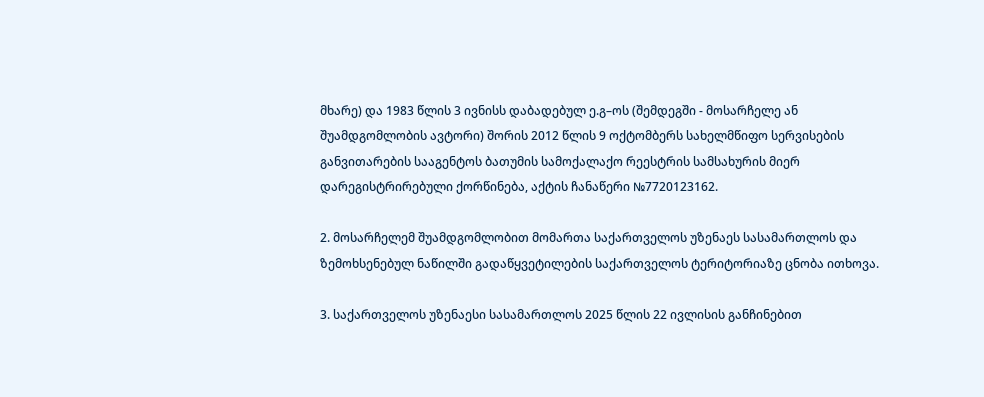მხარე) და 1983 წლის 3 ივნისს დაბადებულ ე.გ–ოს (შემდეგში - მოსარჩელე ან შუამდგომლობის ავტორი) შორის 2012 წლის 9 ოქტომბერს სახელმწიფო სერვისების განვითარების სააგენტოს ბათუმის სამოქალაქო რეესტრის სამსახურის მიერ დარეგისტრირებული ქორწინება, აქტის ჩანაწერი №7720123162.

2. მოსარჩელემ შუამდგომლობით მომართა საქართველოს უზენაეს სასამართლოს და ზემოხსენებულ ნაწილში გადაწყვეტილების საქართველოს ტერიტორიაზე ცნობა ითხოვა.

3. საქართველოს უზენაესი სასამართლოს 2025 წლის 22 ივლისის განჩინებით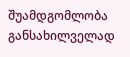შუამდგომლობა განსახილველად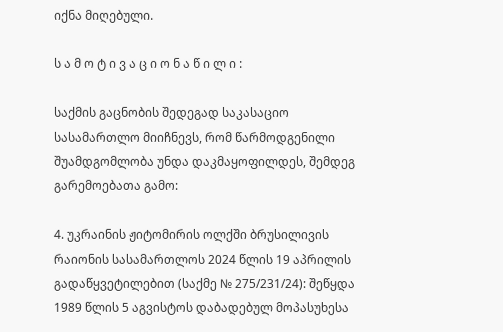იქნა მიღებული.

ს ა მ ო ტ ი ვ ა ც ი ო ნ ა წ ი ლ ი :

საქმის გაცნობის შედეგად საკასაციო სასამართლო მიიჩნევს, რომ წარმოდგენილი შუამდგომლობა უნდა დაკმაყოფილდეს, შემდეგ გარემოებათა გამო:

4. უკრაინის ჟიტომირის ოლქში ბრუსილივის რაიონის სასამართლოს 2024 წლის 19 აპრილის გადაწყვეტილებით (საქმე № 275/231/24): შეწყდა 1989 წლის 5 აგვისტოს დაბადებულ მოპასუხესა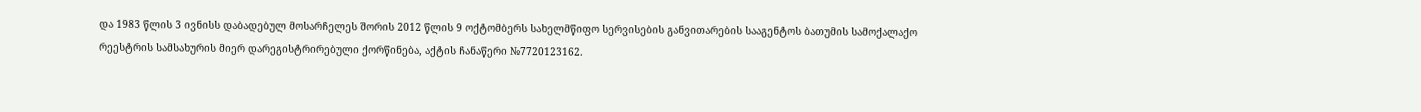და 1983 წლის 3 ივნისს დაბადებულ მოსარჩელეს შორის 2012 წლის 9 ოქტომბერს სახელმწიფო სერვისების განვითარების სააგენტოს ბათუმის სამოქალაქო რეესტრის სამსახურის მიერ დარეგისტრირებული ქორწინება, აქტის ჩანაწერი №7720123162.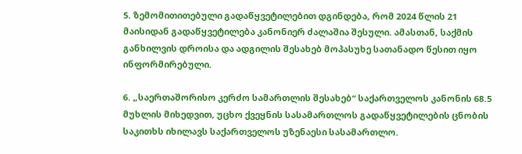5. ზემომითითებული გადაწყვეტილებით დგინდება, რომ 2024 წლის 21 მაისიდან გადაწყვეტილება კანონიერ ძალაშია შესული. ამასთან, საქმის განხილვის დროისა და ადგილის შესახებ მოპასუხე სათანადო წესით იყო ინფორმირებული.

6. „საერთაშორისო კერძო სამართლის შესახებ“ საქართველოს კანონის 68.5 მუხლის მიხედვით, უცხო ქვეყნის სასამართლოს გადაწყვეტილების ცნობის საკითხს იხილავს საქართველოს უზენაესი სასამართლო.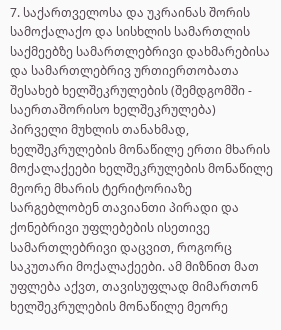7. საქართველოსა და უკრაინას შორის სამოქალაქო და სისხლის სამართლის საქმეებზე სამართლებრივი დახმარებისა და სამართლებრივ ურთიერთობათა შესახებ ხელშეკრულების (შემდგომში - საერთაშორისო ხელშეკრულება) პირველი მუხლის თანახმად, ხელშეკრულების მონაწილე ერთი მხარის მოქალაქეები ხელშეკრულების მონაწილე მეორე მხარის ტერიტორიაზე სარგებლობენ თავიანთი პირადი და ქონებრივი უფლებების ისეთივე სამართლებრივი დაცვით, როგორც საკუთარი მოქალაქეები. ამ მიზნით მათ უფლება აქვთ, თავისუფლად მიმართონ ხელშეკრულების მონაწილე მეორე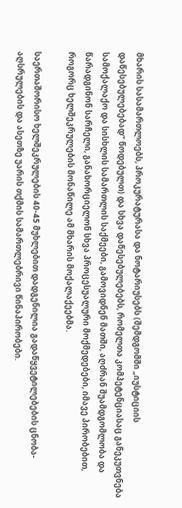მხარის სასამართლოებს, პროკურატურასა და ნოტარიუსებს (შემდგომში „იუსტიციის დაწესებულებებად“ წოდებულთ) და სხვა დაწესებულებებს, რომელთა კომპეტენციასაც განეკუთვნება სამოქალაქო და სისხლის სამართლის საქმეები, გამოვიდნენ მათში, აღძრან შუამდგომლობა და წარადგინონ სარჩელი, განახორციელონ სხვა პროცესუალური მოქმედებები, იმავე პირობებით, როგორც ხელშეკრულების მონაწილე ამ მხარის მოქალაქეებმა.

საერთაშორისო ხელშეკრულების 40-45 მუხლებით დადგენილია გადაწყვეტილებების ცნობა-აღსრულების და ასეთზე უარის თქმის სამართლებრივი წინაპირობები.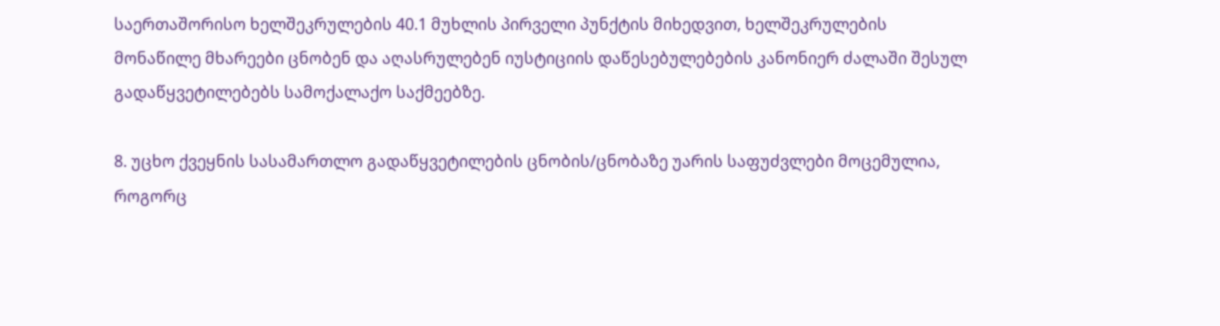საერთაშორისო ხელშეკრულების 40.1 მუხლის პირველი პუნქტის მიხედვით, ხელშეკრულების მონაწილე მხარეები ცნობენ და აღასრულებენ იუსტიციის დაწესებულებების კანონიერ ძალაში შესულ გადაწყვეტილებებს სამოქალაქო საქმეებზე.

8. უცხო ქვეყნის სასამართლო გადაწყვეტილების ცნობის/ცნობაზე უარის საფუძვლები მოცემულია, როგორც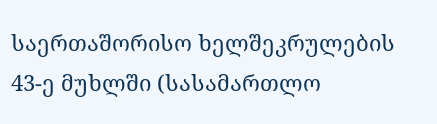საერთაშორისო ხელშეკრულების 43-ე მუხლში (სასამართლო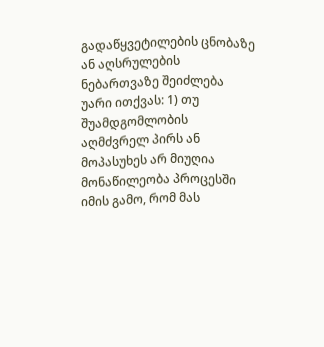გადაწყვეტილების ცნობაზე ან აღსრულების ნებართვაზე შეიძლება უარი ითქვას: 1) თუ შუამდგომლობის აღმძვრელ პირს ან მოპასუხეს არ მიუღია მონაწილეობა პროცესში იმის გამო, რომ მას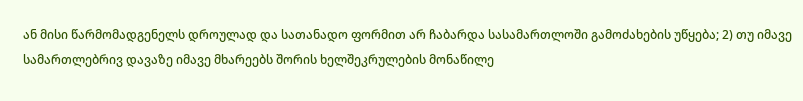ან მისი წარმომადგენელს დროულად და სათანადო ფორმით არ ჩაბარდა სასამართლოში გამოძახების უწყება; 2) თუ იმავე სამართლებრივ დავაზე იმავე მხარეებს შორის ხელშეკრულების მონაწილე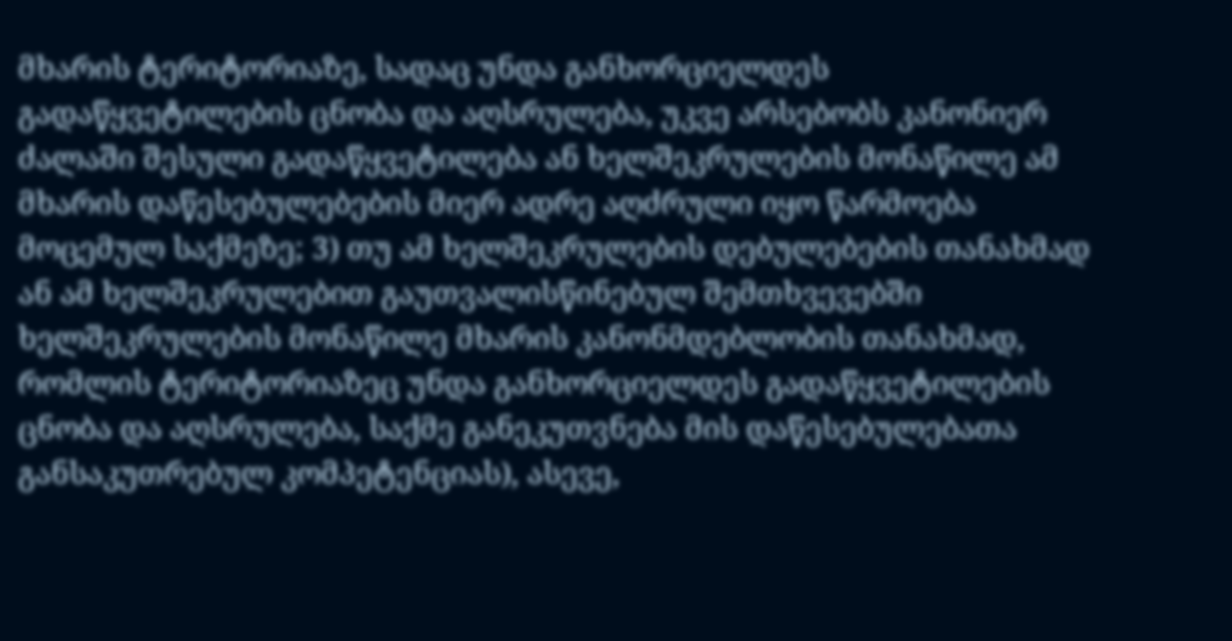მხარის ტერიტორიაზე, სადაც უნდა განხორციელდეს გადაწყვეტილების ცნობა და აღსრულება, უკვე არსებობს კანონიერ ძალაში შესული გადაწყვეტილება ან ხელშეკრულების მონაწილე ამ მხარის დაწესებულებების მიერ ადრე აღძრული იყო წარმოება მოცემულ საქმეზე; 3) თუ ამ ხელშეკრულების დებულებების თანახმად ან ამ ხელშეკრულებით გაუთვალისწინებულ შემთხვევებში ხელშეკრულების მონაწილე მხარის კანონმდებლობის თანახმად, რომლის ტერიტორიაზეც უნდა განხორციელდეს გადაწყვეტილების ცნობა და აღსრულება, საქმე განეკუთვნება მის დაწესებულებათა განსაკუთრებულ კომპეტენციას), ასევე,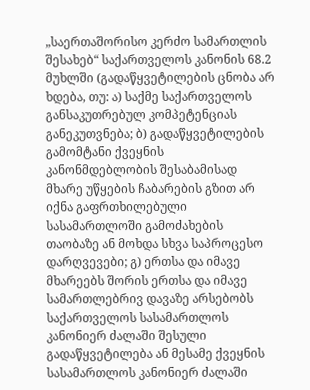„საერთაშორისო კერძო სამართლის შესახებ“ საქართველოს კანონის 68.2 მუხლში (გადაწყვეტილების ცნობა არ ხდება, თუ: ა) საქმე საქართველოს განსაკუთრებულ კომპეტენციას განეკუთვნება; ბ) გადაწყვეტილების გამომტანი ქვეყნის კანონმდებლობის შესაბამისად მხარე უწყების ჩაბარების გზით არ იქნა გაფრთხილებული სასამართლოში გამოძახების თაობაზე ან მოხდა სხვა საპროცესო დარღვევები; გ) ერთსა და იმავე მხარეებს შორის ერთსა და იმავე სამართლებრივ დავაზე არსებობს საქართველოს სასამართლოს კანონიერ ძალაში შესული გადაწყვეტილება ან მესამე ქვეყნის სასამართლოს კანონიერ ძალაში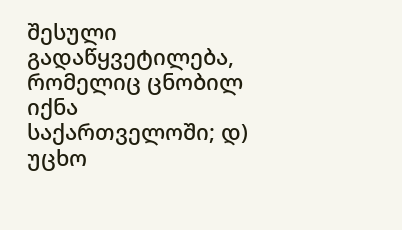შესული გადაწყვეტილება, რომელიც ცნობილ იქნა საქართველოში; დ) უცხო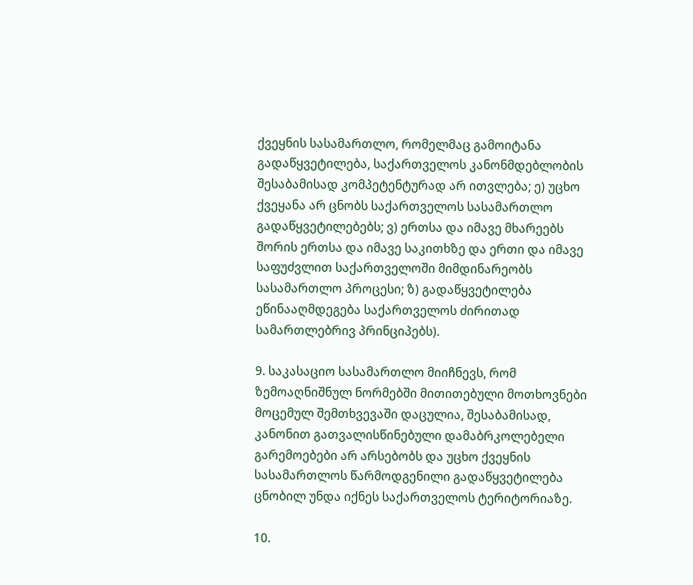ქვეყნის სასამართლო, რომელმაც გამოიტანა გადაწყვეტილება, საქართველოს კანონმდებლობის შესაბამისად კომპეტენტურად არ ითვლება; ე) უცხო ქვეყანა არ ცნობს საქართველოს სასამართლო გადაწყვეტილებებს; ვ) ერთსა და იმავე მხარეებს შორის ერთსა და იმავე საკითხზე და ერთი და იმავე საფუძვლით საქართველოში მიმდინარეობს სასამართლო პროცესი; ზ) გადაწყვეტილება ეწინააღმდეგება საქართველოს ძირითად სამართლებრივ პრინციპებს).

9. საკასაციო სასამართლო მიიჩნევს, რომ ზემოაღნიშნულ ნორმებში მითითებული მოთხოვნები მოცემულ შემთხვევაში დაცულია, შესაბამისად, კანონით გათვალისწინებული დამაბრკოლებელი გარემოებები არ არსებობს და უცხო ქვეყნის სასამართლოს წარმოდგენილი გადაწყვეტილება ცნობილ უნდა იქნეს საქართველოს ტერიტორიაზე.

10.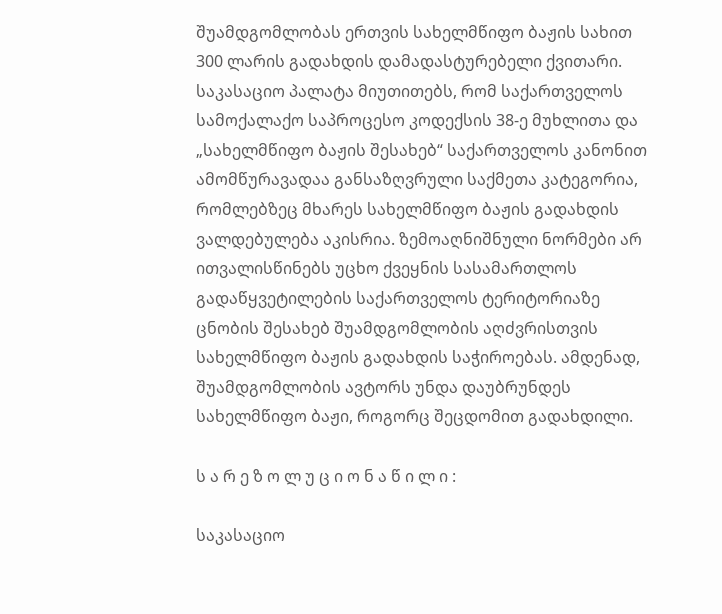შუამდგომლობას ერთვის სახელმწიფო ბაჟის სახით 300 ლარის გადახდის დამადასტურებელი ქვითარი. საკასაციო პალატა მიუთითებს, რომ საქართველოს სამოქალაქო საპროცესო კოდექსის 38-ე მუხლითა და „სახელმწიფო ბაჟის შესახებ“ საქართველოს კანონით ამომწურავადაა განსაზღვრული საქმეთა კატეგორია, რომლებზეც მხარეს სახელმწიფო ბაჟის გადახდის ვალდებულება აკისრია. ზემოაღნიშნული ნორმები არ ითვალისწინებს უცხო ქვეყნის სასამართლოს გადაწყვეტილების საქართველოს ტერიტორიაზე ცნობის შესახებ შუამდგომლობის აღძვრისთვის სახელმწიფო ბაჟის გადახდის საჭიროებას. ამდენად, შუამდგომლობის ავტორს უნდა დაუბრუნდეს სახელმწიფო ბაჟი, როგორც შეცდომით გადახდილი.

ს ა რ ე ზ ო ლ უ ც ი ო ნ ა წ ი ლ ი :

საკასაციო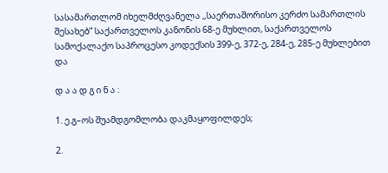სასამართლომ იხელმძღვანელა ,,საერთაშორისო კერძო სამართლის შესახებ“ საქართველოს კანონის 68-ე მუხლით, საქართველოს სამოქალაქო საპროცესო კოდექსის 399-ე, 372-ე, 284-ე, 285-ე მუხლებით და

დ ა ა დ გ ი ნ ა :

1. ე.გ–ოს შუამდგომლობა დაკმაყოფილდეს;

2.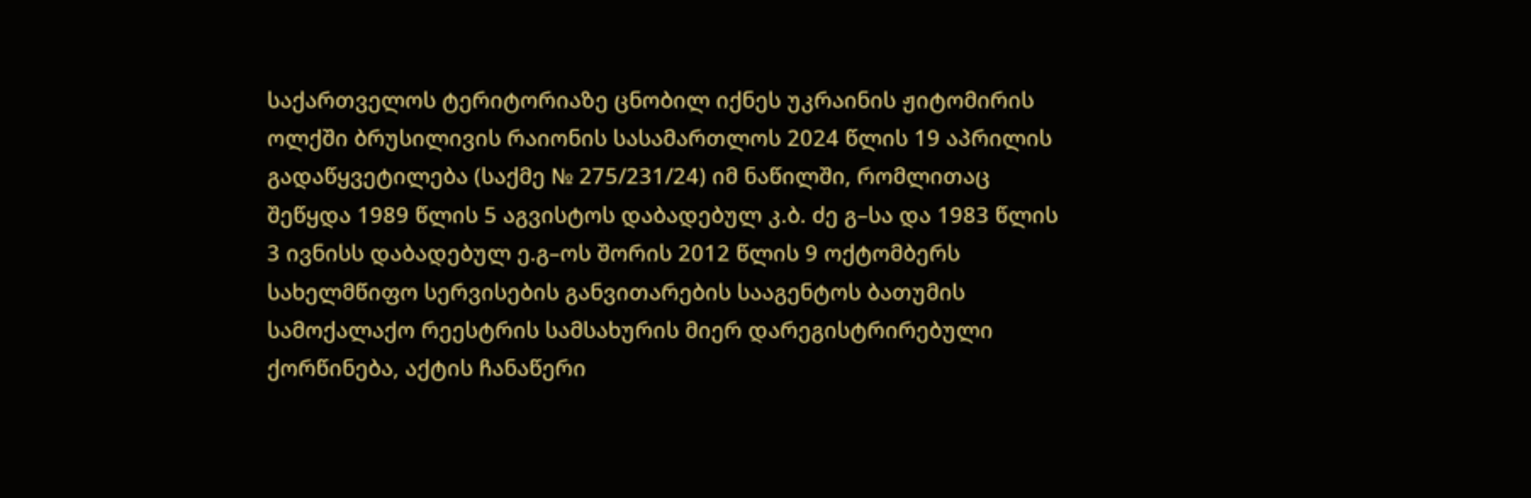საქართველოს ტერიტორიაზე ცნობილ იქნეს უკრაინის ჟიტომირის ოლქში ბრუსილივის რაიონის სასამართლოს 2024 წლის 19 აპრილის გადაწყვეტილება (საქმე № 275/231/24) იმ ნაწილში, რომლითაც შეწყდა 1989 წლის 5 აგვისტოს დაბადებულ კ.ბ. ძე გ–სა და 1983 წლის 3 ივნისს დაბადებულ ე.გ–ოს შორის 2012 წლის 9 ოქტომბერს სახელმწიფო სერვისების განვითარების სააგენტოს ბათუმის სამოქალაქო რეესტრის სამსახურის მიერ დარეგისტრირებული ქორწინება, აქტის ჩანაწერი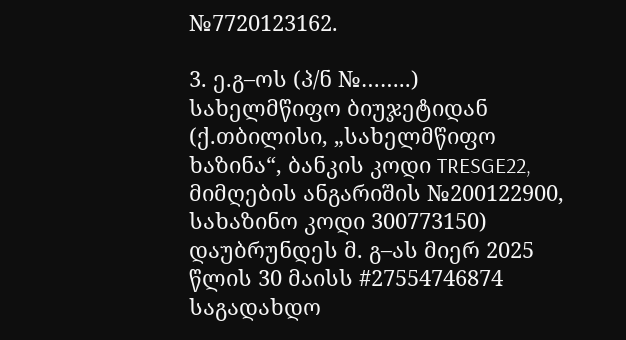№7720123162.

3. ე.გ–ოს (პ/ნ №……..) სახელმწიფო ბიუჯეტიდან (ქ.თბილისი, „სახელმწიფო ხაზინა“, ბანკის კოდი TRESGE22, მიმღების ანგარიშის №200122900, სახაზინო კოდი 300773150) დაუბრუნდეს მ. გ–ას მიერ 2025 წლის 30 მაისს #27554746874 საგადახდო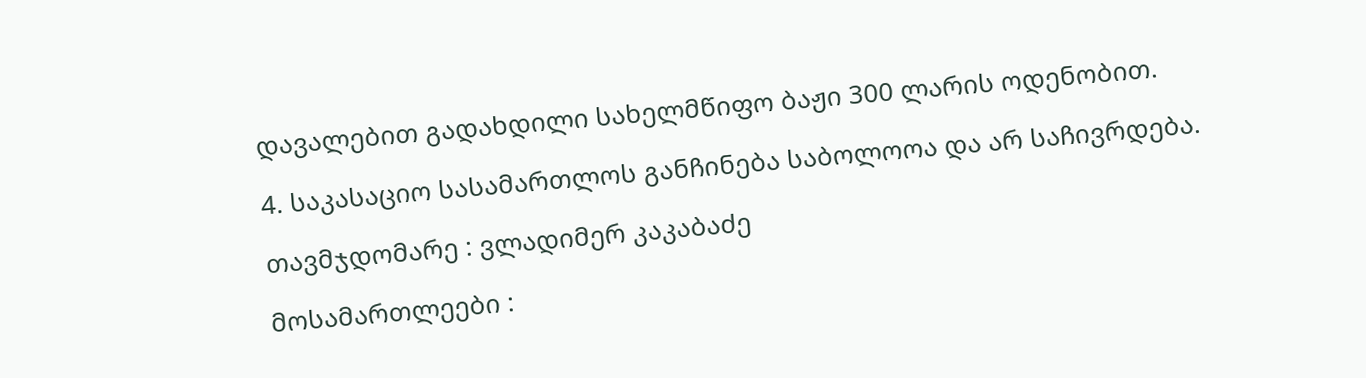დავალებით გადახდილი სახელმწიფო ბაჟი 300 ლარის ოდენობით.

4. საკასაციო სასამართლოს განჩინება საბოლოოა და არ საჩივრდება.

თავმჯდომარე : ვლადიმერ კაკაბაძე

მოსამართლეები :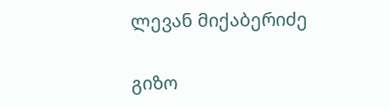ლევან მიქაბერიძე

გიზო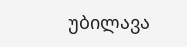უბილავა